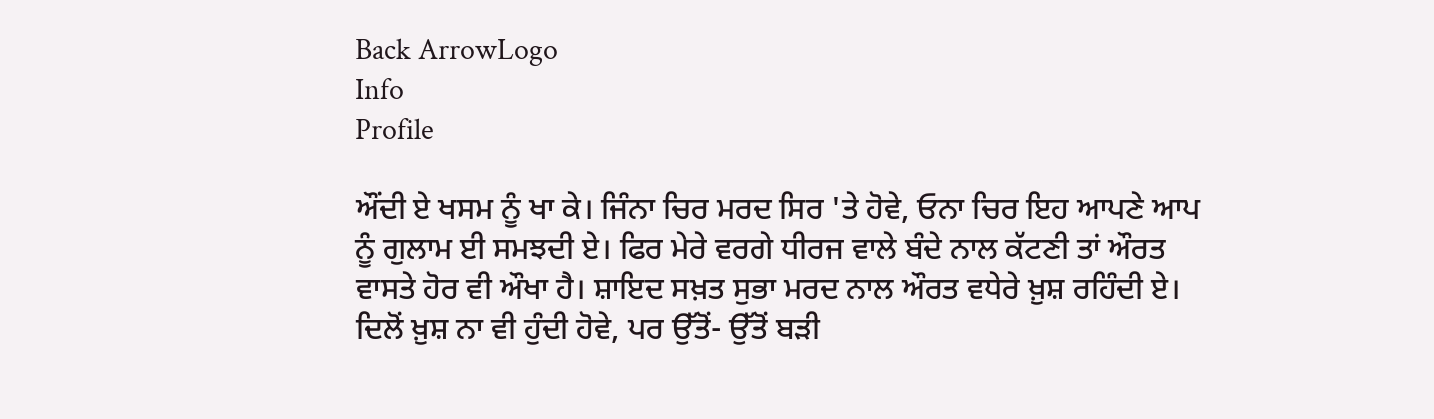Back ArrowLogo
Info
Profile

ਔਂਦੀ ਏ ਖਸਮ ਨੂੰ ਖਾ ਕੇ। ਜਿੰਨਾ ਚਿਰ ਮਰਦ ਸਿਰ 'ਤੇ ਹੋਵੇ, ਓਨਾ ਚਿਰ ਇਹ ਆਪਣੇ ਆਪ ਨੂੰ ਗੁਲਾਮ ਈ ਸਮਝਦੀ ਏ। ਫਿਰ ਮੇਰੇ ਵਰਗੇ ਧੀਰਜ ਵਾਲੇ ਬੰਦੇ ਨਾਲ ਕੱਟਣੀ ਤਾਂ ਔਰਤ ਵਾਸਤੇ ਹੋਰ ਵੀ ਔਖਾ ਹੈ। ਸ਼ਾਇਦ ਸਖ਼ਤ ਸੁਭਾ ਮਰਦ ਨਾਲ ਔਰਤ ਵਧੇਰੇ ਖ਼ੁਸ਼ ਰਹਿੰਦੀ ਏ। ਦਿਲੋਂ ਖ਼ੁਸ਼ ਨਾ ਵੀ ਹੁੰਦੀ ਹੋਵੇ, ਪਰ ਉੱਤੋਂ- ਉੱਤੋਂ ਬੜੀ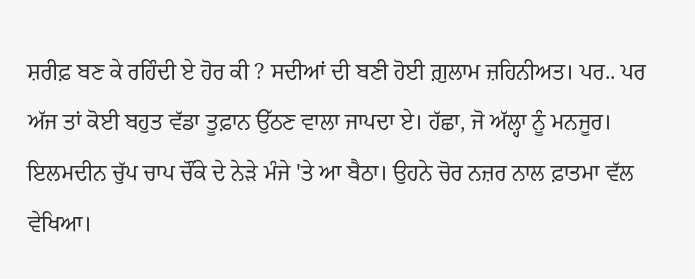ਸ਼ਰੀਫ਼ ਬਣ ਕੇ ਰਹਿੰਦੀ ਏ ਹੋਰ ਕੀ ? ਸਦੀਆਂ ਦੀ ਬਣੀ ਹੋਈ ਗ਼ੁਲਾਮ ਜ਼ਹਿਨੀਅਤ। ਪਰ.. ਪਰ ਅੱਜ ਤਾਂ ਕੋਈ ਬਹੁਤ ਵੱਡਾ ਤੂਫ਼ਾਨ ਉੱਠਣ ਵਾਲਾ ਜਾਪਦਾ ਏ। ਹੱਛਾ, ਜੋ ਅੱਲ੍ਹਾ ਨੂੰ ਮਨਜੂਰ। ਇਲਮਦੀਨ ਚੁੱਪ ਚਾਪ ਚੌਂਕੇ ਦੇ ਨੇੜੇ ਮੰਜੇ 'ਤੇ ਆ ਬੈਠਾ। ਉਹਨੇ ਚੋਰ ਨਜ਼ਰ ਨਾਲ ਫ਼ਾਤਮਾ ਵੱਲ ਵੇਖਿਆ।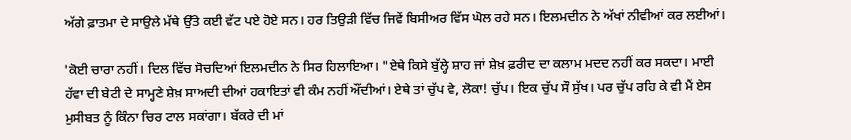ਅੱਗੇ ਫ਼ਾਤਮਾ ਦੇ ਸਾਉਲੇ ਮੱਥੇ ਉੱਤੇ ਕਈ ਵੱਟ ਪਏ ਹੋਏ ਸਨ। ਹਰ ਤਿਉੜੀ ਵਿੱਚ ਜਿਵੇਂ ਬਿਸੀਅਰ ਵਿੱਸ ਘੋਲ ਰਹੇ ਸਨ। ਇਲਮਦੀਨ ਨੇ ਅੱਖਾਂ ਨੀਵੀਆਂ ਕਰ ਲਈਆਂ।

'ਕੋਈ ਚਾਰਾ ਨਹੀਂ। ਦਿਲ ਵਿੱਚ ਸੋਚਦਿਆਂ ਇਲਮਦੀਨ ਨੇ ਸਿਰ ਹਿਲਾਇਆ। "ਏਥੇ ਕਿਸੇ ਬੁੱਲ੍ਹੇ ਸ਼ਾਹ ਜਾਂ ਸ਼ੇਖ਼ ਫ਼ਰੀਦ ਦਾ ਕਲਾਮ ਮਦਦ ਨਹੀਂ ਕਰ ਸਕਦਾ। ਮਾਈ ਹੱਵਾ ਦੀ ਬੇਟੀ ਦੇ ਸਾਮ੍ਹਣੇ ਸ਼ੇਖ਼ ਸਾਅਦੀ ਦੀਆਂ ਹਕਾਇਤਾਂ ਵੀ ਕੰਮ ਨਹੀਂ ਔਂਦੀਆਂ। ਏਥੇ ਤਾਂ ਚੁੱਪ ਵੇ, ਲੋਕਾ! ਚੁੱਪ। ਇਕ ਚੁੱਪ ਸੌ ਸੁੱਖ। ਪਰ ਚੁੱਪ ਰਹਿ ਕੇ ਵੀ ਮੈਂ ਏਸ ਮੁਸੀਬਤ ਨੂੰ ਕਿੰਨਾ ਚਿਰ ਟਾਲ ਸਕਾਂਗਾ। ਬੱਕਰੇ ਦੀ ਮਾਂ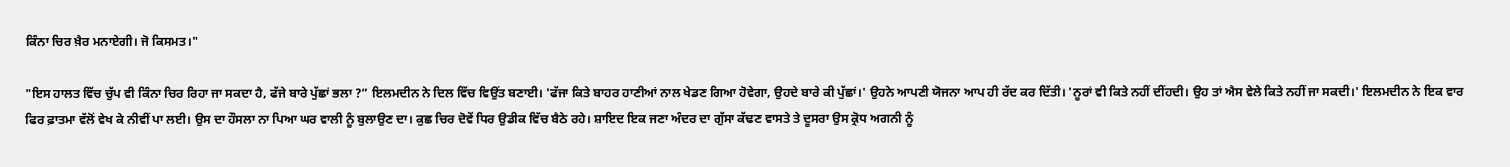ਕਿੰਨਾ ਚਿਰ ਖ਼ੈਰ ਮਨਾਏਗੀ। ਜੋ ਕਿਸਮਤ।"

"ਇਸ ਹਾਲਤ ਵਿੱਚ ਚੁੱਪ ਵੀ ਕਿੰਨਾ ਚਿਰ ਰਿਹਾ ਜਾ ਸਕਦਾ ਹੈ, ਫੱਜੇ ਬਾਰੇ ਪੁੱਛਾਂ ਭਲਾ ?” ਇਲਮਦੀਨ ਨੇ ਦਿਲ ਵਿੱਚ ਵਿਉਂਤ ਬਣਾਈ। 'ਫੱਜਾ ਕਿਤੇ ਬਾਹਰ ਹਾਣੀਆਂ ਨਾਲ ਖੇਡਣ ਗਿਆ ਹੋਵੇਗਾ, ਉਹਦੇ ਬਾਰੇ ਕੀ ਪੁੱਛਾਂ।' ਉਹਨੇ ਆਪਣੀ ਯੋਜਨਾ ਆਪ ਹੀ ਰੱਦ ਕਰ ਦਿੱਤੀ। 'ਨੂਰਾਂ ਵੀ ਕਿਤੇ ਨਹੀਂ ਦੀਂਹਦੀ। ਉਹ ਤਾਂ ਐਸ ਵੇਲੇ ਕਿਤੇ ਨਹੀਂ ਜਾ ਸਕਦੀ।' ਇਲਮਦੀਨ ਨੇ ਇਕ ਵਾਰ ਫਿਰ ਫ਼ਾਤਮਾ ਵੱਲੋਂ ਵੇਖ ਕੇ ਨੀਵੀਂ ਪਾ ਲਈ। ਉਸ ਦਾ ਹੌਸਲਾ ਨਾ ਪਿਆ ਘਰ ਵਾਲੀ ਨੂੰ ਬੁਲਾਉਣ ਦਾ। ਕੁਛ ਚਿਰ ਦੋਵੇਂ ਧਿਰ ਉਡੀਕ ਵਿੱਚ ਬੈਠੇ ਰਹੇ। ਸ਼ਾਇਦ ਇਕ ਜਣਾ ਅੰਦਰ ਦਾ ਗੁੱਸਾ ਕੱਢਣ ਵਾਸਤੇ ਤੇ ਦੂਸਰਾ ਉਸ ਕ੍ਰੋਧ ਅਗਨੀ ਨੂੰ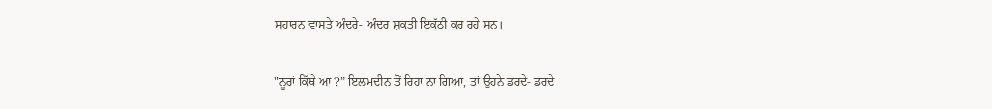ਸਹਾਰਨ ਵਾਸਤੇ ਅੰਦਰੇ- ਅੰਦਰ ਸ਼ਕਤੀ ਇਕੱਠੀ ਕਰ ਰਹੇ ਸਨ।

"ਨੂਰਾਂ ਕਿੱਥੇ ਆ ?” ਇਲਮਦੀਨ ਤੋਂ ਰਿਹਾ ਨਾ ਗਿਆ, ਤਾਂ ਉਹਨੇ ਡਰਦੇ- ਡਰਦੇ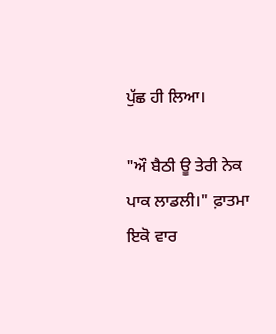ਪੁੱਛ ਹੀ ਲਿਆ।

"ਔ ਬੈਠੀ ਊ ਤੇਰੀ ਨੇਕ ਪਾਕ ਲਾਡਲੀ।" ਫ਼ਾਤਮਾ ਇਕੋ ਵਾਰ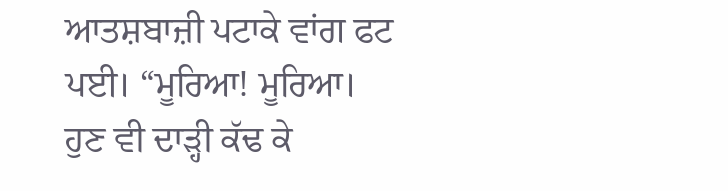ਆਤਸ਼ਬਾਜ਼ੀ ਪਟਾਕੇ ਵਾਂਗ ਫਟ ਪਈ। “ਮੂਰਿਆ! ਮੂਰਿਆ। ਹੁਣ ਵੀ ਦਾੜ੍ਹੀ ਕੱਢ ਕੇ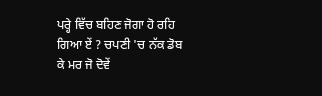ਪਰ੍ਹੇ ਵਿੱਚ ਬਹਿਣ ਜੋਗਾ ਹੋ ਰਹਿ ਗਿਆ ਏਂ ? ਚਪਣੀ 'ਚ ਨੱਕ ਡੋਬ ਕੇ ਮਰ ਜੋ ਦੋਵੇਂ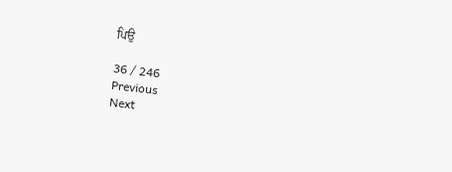ਪਿਉ

36 / 246
Previous
Next